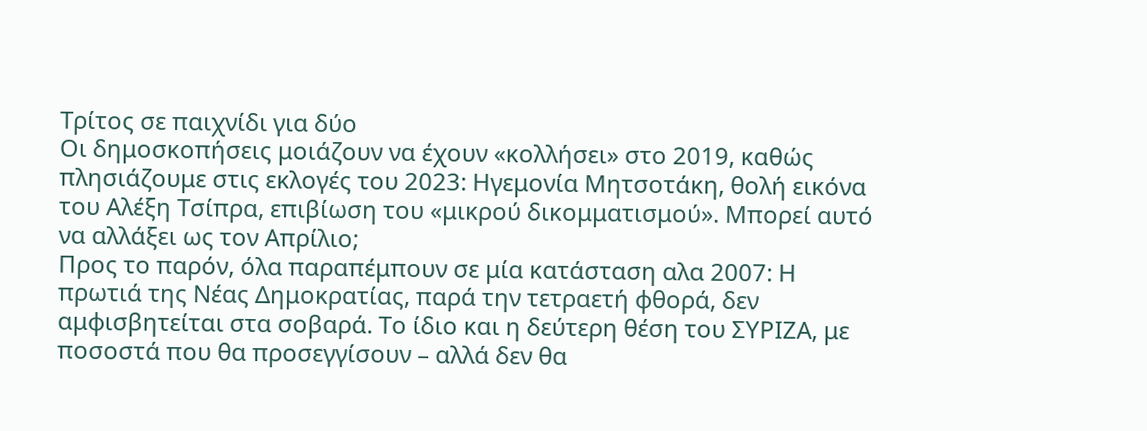Τρίτος σε παιχνίδι για δύο
Οι δημοσκοπήσεις μοιάζουν να έχουν «κολλήσει» στο 2019, καθώς πλησιάζουμε στις εκλογές του 2023: Ηγεμονία Μητσοτάκη, θολή εικόνα του Αλέξη Τσίπρα, επιβίωση του «μικρού δικομματισμού». Μπορεί αυτό να αλλάξει ως τον Απρίλιο;
Προς το παρόν, όλα παραπέμπουν σε μία κατάσταση αλα 2007: Η πρωτιά της Νέας Δημοκρατίας, παρά την τετραετή φθορά, δεν αμφισβητείται στα σοβαρά. Το ίδιο και η δεύτερη θέση του ΣΥΡΙΖΑ, με ποσοστά που θα προσεγγίσουν – αλλά δεν θα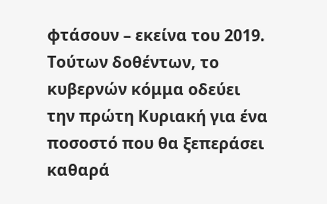φτάσουν – εκείνα του 2019.
Τούτων δοθέντων, το κυβερνών κόμμα οδεύει την πρώτη Κυριακή για ένα ποσοστό που θα ξεπεράσει καθαρά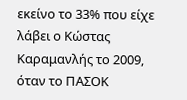εκείνο το 33% που είχε λάβει ο Κώστας Καραμανλής το 2009, όταν το ΠΑΣΟΚ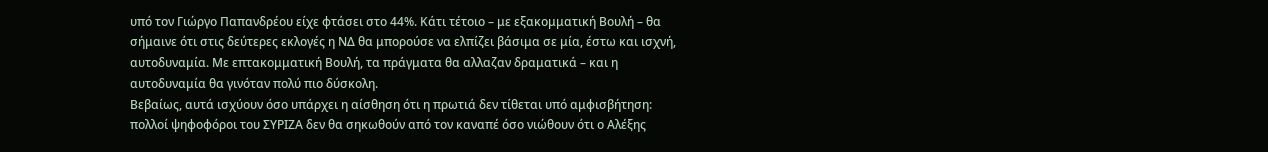υπό τον Γιώργο Παπανδρέου είχε φτάσει στο 44%. Κάτι τέτοιο – με εξακομματική Βουλή – θα σήμαινε ότι στις δεύτερες εκλογές η ΝΔ θα μπορούσε να ελπίζει βάσιμα σε μία, έστω και ισχνή, αυτοδυναμία. Με επτακομματική Βουλή, τα πράγματα θα αλλαζαν δραματικά – και η αυτοδυναμία θα γινόταν πολύ πιο δύσκολη.
Βεβαίως, αυτά ισχύουν όσο υπάρχει η αίσθηση ότι η πρωτιά δεν τίθεται υπό αμφισβήτηση: πολλοί ψηφοφόροι του ΣΥΡΙΖΑ δεν θα σηκωθούν από τον καναπέ όσο νιώθουν ότι ο Αλέξης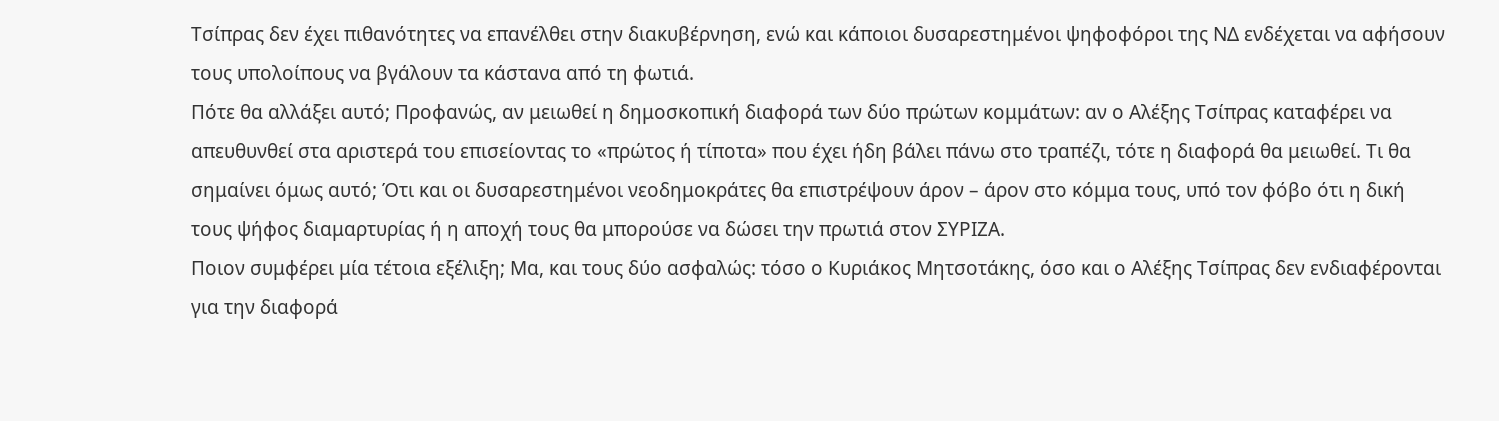Τσίπρας δεν έχει πιθανότητες να επανέλθει στην διακυβέρνηση, ενώ και κάποιοι δυσαρεστημένοι ψηφοφόροι της ΝΔ ενδέχεται να αφήσουν τους υπολοίπους να βγάλουν τα κάστανα από τη φωτιά.
Πότε θα αλλάξει αυτό; Προφανώς, αν μειωθεί η δημοσκοπική διαφορά των δύο πρώτων κομμάτων: αν ο Αλέξης Τσίπρας καταφέρει να απευθυνθεί στα αριστερά του επισείοντας το «πρώτος ή τίποτα» που έχει ήδη βάλει πάνω στο τραπέζι, τότε η διαφορά θα μειωθεί. Τι θα σημαίνει όμως αυτό; Ότι και οι δυσαρεστημένοι νεοδημοκράτες θα επιστρέψουν άρον – άρον στο κόμμα τους, υπό τον φόβο ότι η δική τους ψήφος διαμαρτυρίας ή η αποχή τους θα μπορούσε να δώσει την πρωτιά στον ΣΥΡΙΖΑ.
Ποιον συμφέρει μία τέτοια εξέλιξη; Μα, και τους δύο ασφαλώς: τόσο ο Κυριάκος Μητσοτάκης, όσο και ο Αλέξης Τσίπρας δεν ενδιαφέρονται για την διαφορά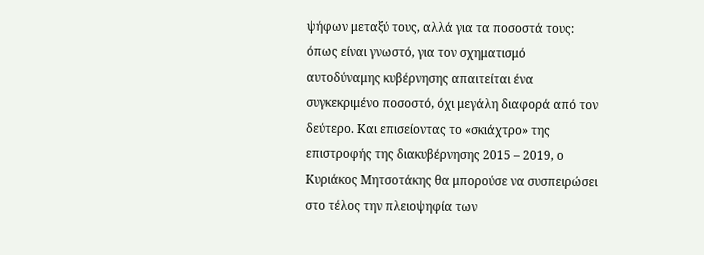ψήφων μεταξύ τους, αλλά για τα ποσοστά τους: όπως είναι γνωστό, για τον σχηματισμό αυτοδύναμης κυβέρνησης απαιτείται ένα συγκεκριμένο ποσοστό, όχι μεγάλη διαφορά από τον δεύτερο. Και επισείοντας το «σκιάχτρο» της επιστροφής της διακυβέρνησης 2015 – 2019, ο Κυριάκος Μητσοτάκης θα μπορούσε να συσπειρώσει στο τέλος την πλειοψηφία των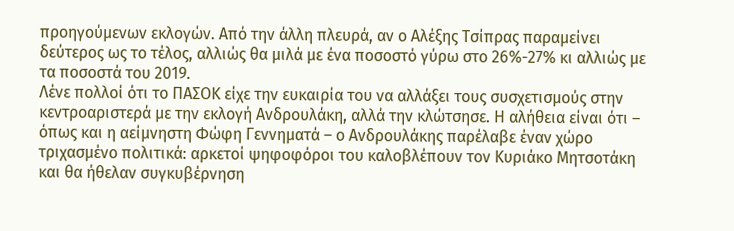προηγούμενων εκλογών. Από την άλλη πλευρά, αν ο Αλέξης Τσίπρας παραμείνει δεύτερος ως το τέλος, αλλιώς θα μιλά με ένα ποσοστό γύρω στο 26%-27% κι αλλιώς με τα ποσοστά του 2019.
Λένε πολλοί ότι το ΠΑΣΟΚ είχε την ευκαιρία του να αλλάξει τους συσχετισμούς στην κεντροαριστερά με την εκλογή Ανδρουλάκη, αλλά την κλώτσησε. Η αλήθεια είναι ότι – όπως και η αείμνηστη Φώφη Γεννηματά – ο Ανδρουλάκης παρέλαβε έναν χώρο τριχασμένο πολιτικά: αρκετοί ψηφοφόροι του καλοβλέπουν τον Κυριάκο Μητσοτάκη και θα ήθελαν συγκυβέρνηση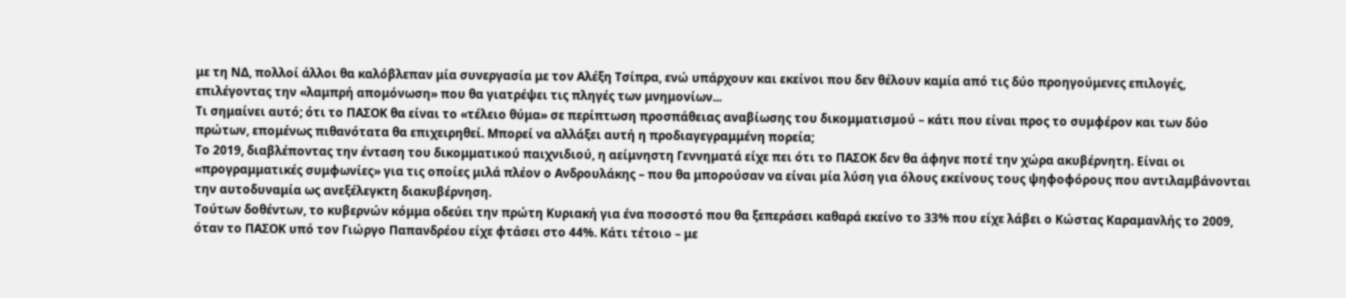με τη ΝΔ, πολλοί άλλοι θα καλόβλεπαν μία συνεργασία με τον Αλέξη Τσίπρα, ενώ υπάρχουν και εκείνοι που δεν θέλουν καμία από τις δύο προηγούμενες επιλογές, επιλέγοντας την «λαμπρή απομόνωση» που θα γιατρέψει τις πληγές των μνημονίων...
Τι σημαίνει αυτό; ότι το ΠΑΣΟΚ θα είναι το «τέλειο θύμα» σε περίπτωση προσπάθειας αναβίωσης του δικομματισμού – κάτι που είναι προς το συμφέρον και των δύο πρώτων, επομένως πιθανότατα θα επιχειρηθεί. Μπορεί να αλλάξει αυτή η προδιαγεγραμμένη πορεία;
Το 2019, διαβλέποντας την ένταση του δικομματικού παιχνιδιού, η αείμνηστη Γεννηματά είχε πει ότι το ΠΑΣΟΚ δεν θα άφηνε ποτέ την χώρα ακυβέρνητη. Είναι οι «προγραμματικές συμφωνίες» για τις οποίες μιλά πλέον ο Ανδρουλάκης – που θα μπορούσαν να είναι μία λύση για όλους εκείνους τους ψηφοφόρους που αντιλαμβάνονται την αυτοδυναμία ως ανεξέλεγκτη διακυβέρνηση.
Τούτων δοθέντων, το κυβερνών κόμμα οδεύει την πρώτη Κυριακή για ένα ποσοστό που θα ξεπεράσει καθαρά εκείνο το 33% που είχε λάβει ο Κώστας Καραμανλής το 2009, όταν το ΠΑΣΟΚ υπό τον Γιώργο Παπανδρέου είχε φτάσει στο 44%. Κάτι τέτοιο – με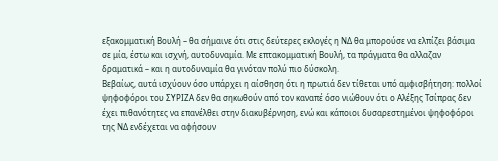εξακομματική Βουλή – θα σήμαινε ότι στις δεύτερες εκλογές η ΝΔ θα μπορούσε να ελπίζει βάσιμα σε μία, έστω και ισχνή, αυτοδυναμία. Με επτακομματική Βουλή, τα πράγματα θα αλλαζαν δραματικά – και η αυτοδυναμία θα γινόταν πολύ πιο δύσκολη.
Βεβαίως, αυτά ισχύουν όσο υπάρχει η αίσθηση ότι η πρωτιά δεν τίθεται υπό αμφισβήτηση: πολλοί ψηφοφόροι του ΣΥΡΙΖΑ δεν θα σηκωθούν από τον καναπέ όσο νιώθουν ότι ο Αλέξης Τσίπρας δεν έχει πιθανότητες να επανέλθει στην διακυβέρνηση, ενώ και κάποιοι δυσαρεστημένοι ψηφοφόροι της ΝΔ ενδέχεται να αφήσουν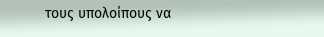τους υπολοίπους να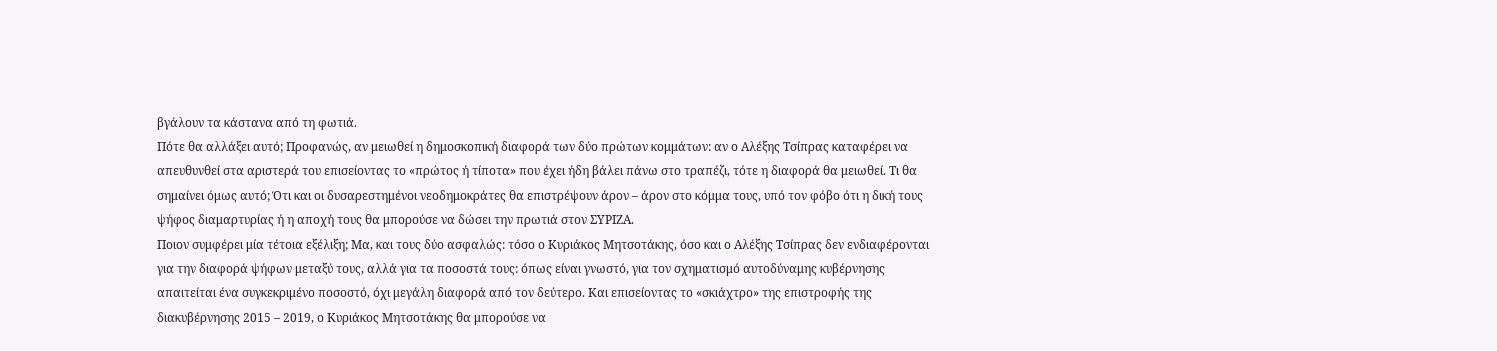βγάλουν τα κάστανα από τη φωτιά.
Πότε θα αλλάξει αυτό; Προφανώς, αν μειωθεί η δημοσκοπική διαφορά των δύο πρώτων κομμάτων: αν ο Αλέξης Τσίπρας καταφέρει να απευθυνθεί στα αριστερά του επισείοντας το «πρώτος ή τίποτα» που έχει ήδη βάλει πάνω στο τραπέζι, τότε η διαφορά θα μειωθεί. Τι θα σημαίνει όμως αυτό; Ότι και οι δυσαρεστημένοι νεοδημοκράτες θα επιστρέψουν άρον – άρον στο κόμμα τους, υπό τον φόβο ότι η δική τους ψήφος διαμαρτυρίας ή η αποχή τους θα μπορούσε να δώσει την πρωτιά στον ΣΥΡΙΖΑ.
Ποιον συμφέρει μία τέτοια εξέλιξη; Μα, και τους δύο ασφαλώς: τόσο ο Κυριάκος Μητσοτάκης, όσο και ο Αλέξης Τσίπρας δεν ενδιαφέρονται για την διαφορά ψήφων μεταξύ τους, αλλά για τα ποσοστά τους: όπως είναι γνωστό, για τον σχηματισμό αυτοδύναμης κυβέρνησης απαιτείται ένα συγκεκριμένο ποσοστό, όχι μεγάλη διαφορά από τον δεύτερο. Και επισείοντας το «σκιάχτρο» της επιστροφής της διακυβέρνησης 2015 – 2019, ο Κυριάκος Μητσοτάκης θα μπορούσε να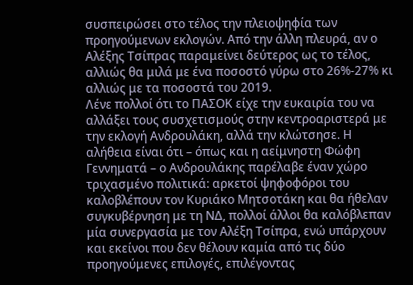συσπειρώσει στο τέλος την πλειοψηφία των προηγούμενων εκλογών. Από την άλλη πλευρά, αν ο Αλέξης Τσίπρας παραμείνει δεύτερος ως το τέλος, αλλιώς θα μιλά με ένα ποσοστό γύρω στο 26%-27% κι αλλιώς με τα ποσοστά του 2019.
Λένε πολλοί ότι το ΠΑΣΟΚ είχε την ευκαιρία του να αλλάξει τους συσχετισμούς στην κεντροαριστερά με την εκλογή Ανδρουλάκη, αλλά την κλώτσησε. Η αλήθεια είναι ότι – όπως και η αείμνηστη Φώφη Γεννηματά – ο Ανδρουλάκης παρέλαβε έναν χώρο τριχασμένο πολιτικά: αρκετοί ψηφοφόροι του καλοβλέπουν τον Κυριάκο Μητσοτάκη και θα ήθελαν συγκυβέρνηση με τη ΝΔ, πολλοί άλλοι θα καλόβλεπαν μία συνεργασία με τον Αλέξη Τσίπρα, ενώ υπάρχουν και εκείνοι που δεν θέλουν καμία από τις δύο προηγούμενες επιλογές, επιλέγοντας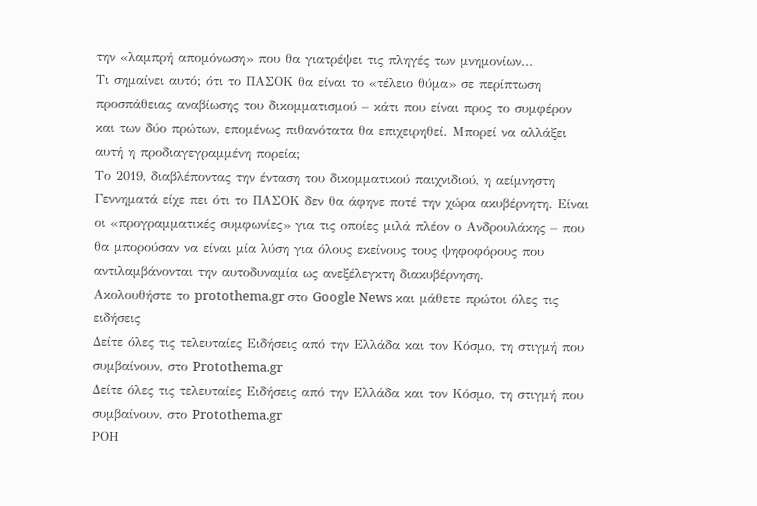την «λαμπρή απομόνωση» που θα γιατρέψει τις πληγές των μνημονίων...
Τι σημαίνει αυτό; ότι το ΠΑΣΟΚ θα είναι το «τέλειο θύμα» σε περίπτωση προσπάθειας αναβίωσης του δικομματισμού – κάτι που είναι προς το συμφέρον και των δύο πρώτων, επομένως πιθανότατα θα επιχειρηθεί. Μπορεί να αλλάξει αυτή η προδιαγεγραμμένη πορεία;
Το 2019, διαβλέποντας την ένταση του δικομματικού παιχνιδιού, η αείμνηστη Γεννηματά είχε πει ότι το ΠΑΣΟΚ δεν θα άφηνε ποτέ την χώρα ακυβέρνητη. Είναι οι «προγραμματικές συμφωνίες» για τις οποίες μιλά πλέον ο Ανδρουλάκης – που θα μπορούσαν να είναι μία λύση για όλους εκείνους τους ψηφοφόρους που αντιλαμβάνονται την αυτοδυναμία ως ανεξέλεγκτη διακυβέρνηση.
Ακολουθήστε το protothema.gr στο Google News και μάθετε πρώτοι όλες τις ειδήσεις
Δείτε όλες τις τελευταίες Ειδήσεις από την Ελλάδα και τον Κόσμο, τη στιγμή που συμβαίνουν, στο Protothema.gr
Δείτε όλες τις τελευταίες Ειδήσεις από την Ελλάδα και τον Κόσμο, τη στιγμή που συμβαίνουν, στο Protothema.gr
ΡΟΗ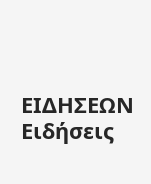ΕΙΔΗΣΕΩΝ
Ειδήσεις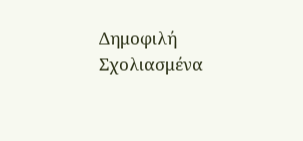Δημοφιλή
Σχολιασμένα